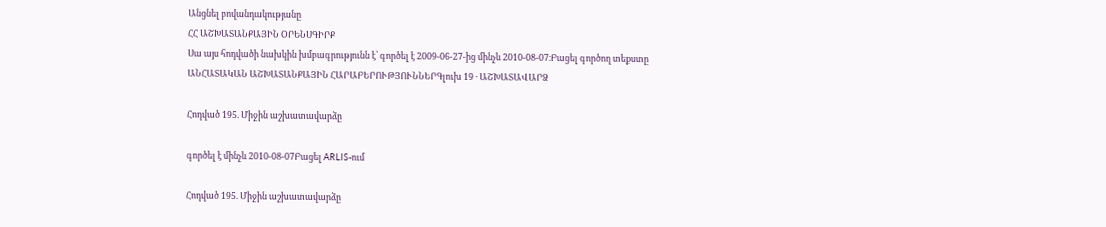Անցնել բովանդակությանը
ՀՀ ԱՇԽԱՏԱՆՔԱՅԻՆ ՕՐԵՆՍԳԻՐՔ
Սա այս հոդվածի նախկին խմբագրությունն է՝ գործել է 2009-06-27-ից մինչև 2010-08-07։Բացել գործող տեքստը
ԱՆՀԱՏԱԿԱՆ ԱՇԽԱՏԱՆՔԱՅԻՆ ՀԱՐԱԲԵՐՈՒԹՅՈՒՆՆԵՐԳլուխ 19 · ԱՇԽԱՏԱՎԱՐՁ

Հոդված 195. Միջին աշխատավարձը

գործել է մինչև 2010-08-07Բացել ARLIS-ում

Հոդված 195. Միջին աշխատավարձը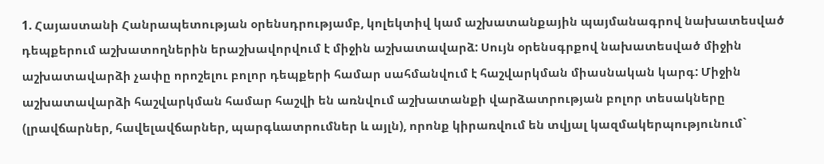1. Հայաստանի Հանրապետության օրենսդրությամբ, կոլեկտիվ կամ աշխատանքային պայմանագրով նախատեսված դեպքերում աշխատողներին երաշխավորվում է միջին աշխատավարձ: Սույն օրենսգրքով նախատեսված միջին աշխատավարձի չափը որոշելու բոլոր դեպքերի համար սահմանվում է հաշվարկման միասնական կարգ: Միջին աշխատավարձի հաշվարկման համար հաշվի են առնվում աշխատանքի վարձատրության բոլոր տեսակները (լրավճարներ, հավելավճարներ, պարգևատրումներ և այլն), որոնք կիրառվում են տվյալ կազմակերպությունում`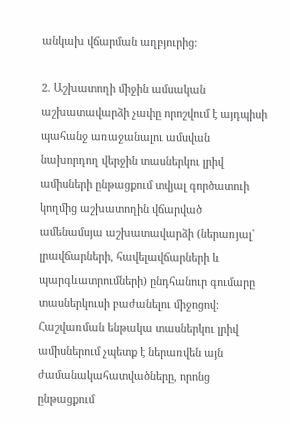անկախ վճարման աղբյուրից:

2. Աշխատողի միջին ամսական աշխատավարձի չափը որոշվում է այդպիսի պահանջ առաջանալու ամսվան նախորդող վերջին տասներկու լրիվ ամիսների ընթացքում տվյալ գործատուի կողմից աշխատողին վճարված ամենամսյա աշխատավարձի (ներառյալ` լրավճարների, հավելավճարների և պարգևատրումների) ընդհանուր գումարը տասներկուսի բաժանելու միջոցով: Հաշվառման ենթակա տասներկու լրիվ ամիսներում չպետք է ներառվեն այն ժամանակահատվածները, որոնց ընթացքում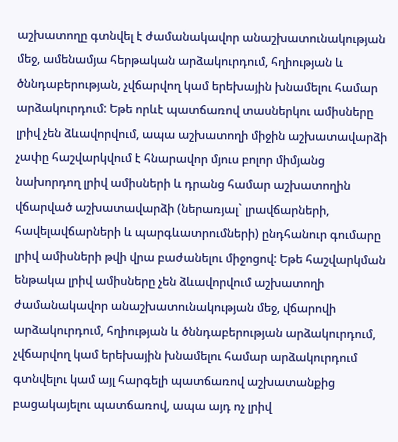աշխատողը գտնվել է ժամանակավոր անաշխատունակության մեջ, ամենամյա հերթական արձակուրդում, հղիության և ծննդաբերության, չվճարվող կամ երեխային խնամելու համար արձակուրդում: Եթե որևէ պատճառով տասներկու ամիսները լրիվ չեն ձևավորվում, ապա աշխատողի միջին աշխատավարձի չափը հաշվարկվում է հնարավոր մյուս բոլոր միմյանց նախորդող լրիվ ամիսների և դրանց համար աշխատողին վճարված աշխատավարձի (ներառյալ` լրավճարների, հավելավճարների և պարգևատրումների) ընդհանուր գումարը լրիվ ամիսների թվի վրա բաժանելու միջոցով: Եթե հաշվարկման ենթակա լրիվ ամիսները չեն ձևավորվում աշխատողի ժամանակավոր անաշխատունակության մեջ, վճարովի արձակուրդում, հղիության և ծննդաբերության արձակուրդում, չվճարվող կամ երեխային խնամելու համար արձակուրդում գտնվելու կամ այլ հարգելի պատճառով աշխատանքից բացակայելու պատճառով, ապա այդ ոչ լրիվ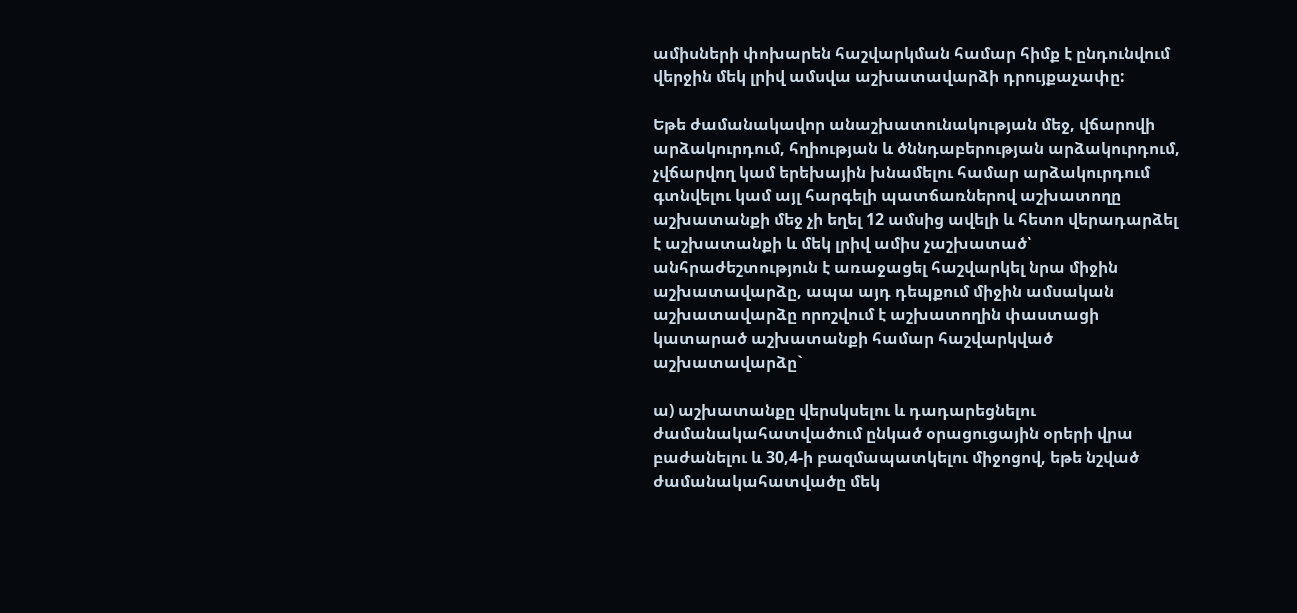ամիսների փոխարեն հաշվարկման համար հիմք է ընդունվում վերջին մեկ լրիվ ամսվա աշխատավարձի դրույքաչափը:

Եթե ժամանակավոր անաշխատունակության մեջ, վճարովի արձակուրդում, հղիության և ծննդաբերության արձակուրդում, չվճարվող կամ երեխային խնամելու համար արձակուրդում գտնվելու կամ այլ հարգելի պատճառներով աշխատողը աշխատանքի մեջ չի եղել 12 ամսից ավելի և հետո վերադարձել է աշխատանքի և մեկ լրիվ ամիս չաշխատած՝ անհրաժեշտություն է առաջացել հաշվարկել նրա միջին աշխատավարձը, ապա այդ դեպքում միջին ամսական աշխատավարձը որոշվում է աշխատողին փաստացի կատարած աշխատանքի համար հաշվարկված աշխատավարձը`

ա) աշխատանքը վերսկսելու և դադարեցնելու ժամանակահատվածում ընկած օրացուցային օրերի վրա բաժանելու և 30,4-ի բազմապատկելու միջոցով, եթե նշված ժամանակահատվածը մեկ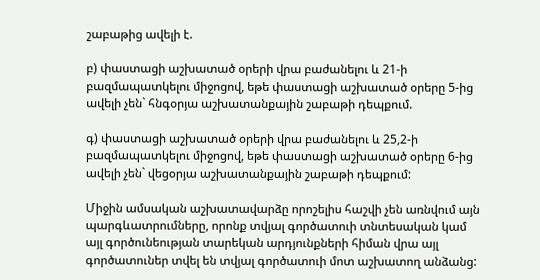շաբաթից ավելի է.

բ) փաստացի աշխատած օրերի վրա բաժանելու և 21-ի բազմապատկելու միջոցով, եթե փաստացի աշխատած օրերը 5-ից ավելի չեն` հնգօրյա աշխատանքային շաբաթի դեպքում.

գ) փաստացի աշխատած օրերի վրա բաժանելու և 25,2-ի բազմապատկելու միջոցով, եթե փաստացի աշխատած օրերը 6-ից ավելի չեն` վեցօրյա աշխատանքային շաբաթի դեպքում:

Միջին ամսական աշխատավարձը որոշելիս հաշվի չեն առնվում այն պարգևատրումները, որոնք տվյալ գործատուի տնտեսական կամ այլ գործունեության տարեկան արդյունքների հիման վրա այլ գործատուներ տվել են տվյալ գործատուի մոտ աշխատող անձանց: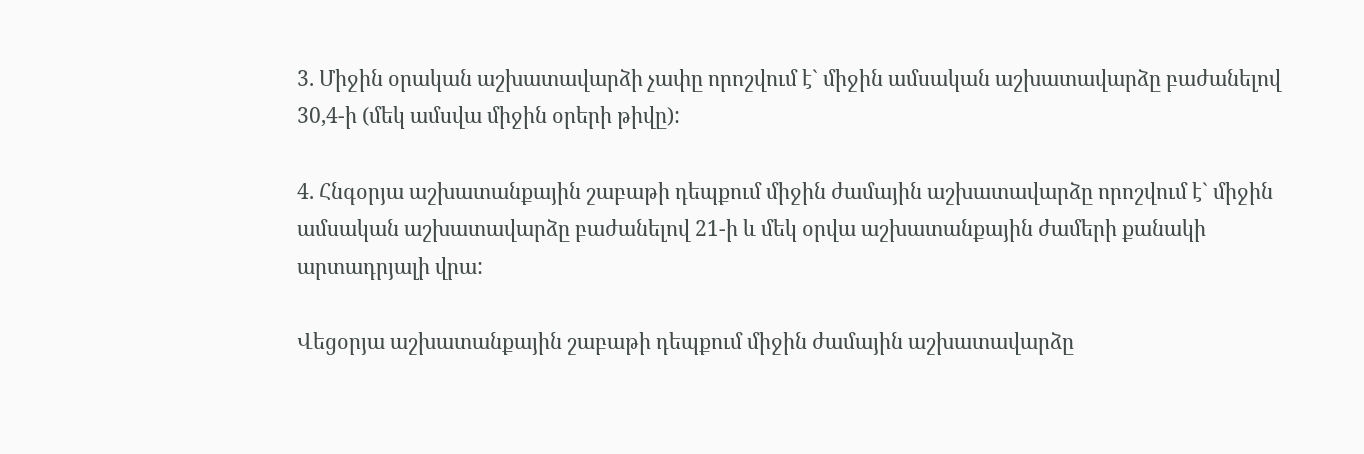3. Միջին օրական աշխատավարձի չափը որոշվում է` միջին ամսական աշխատավարձը բաժանելով 30,4-ի (մեկ ամսվա միջին օրերի թիվը):

4. Հնգօրյա աշխատանքային շաբաթի դեպքում միջին ժամային աշխատավարձը որոշվում է` միջին ամսական աշխատավարձը բաժանելով 21-ի և մեկ օրվա աշխատանքային ժամերի քանակի արտադրյալի վրա:

Վեցօրյա աշխատանքային շաբաթի դեպքում միջին ժամային աշխատավարձը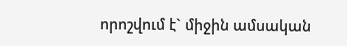որոշվում է` միջին ամսական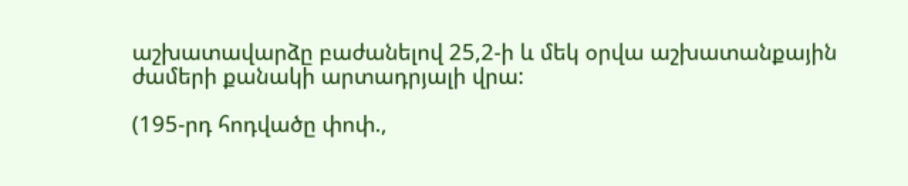աշխատավարձը բաժանելով 25,2-ի և մեկ օրվա աշխատանքային ժամերի քանակի արտադրյալի վրա:

(195-րդ հոդվածը փոփ.,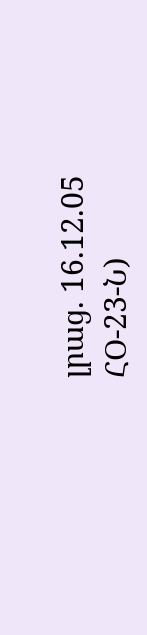լրաց. 16.12.05 ՀՕ-23-Ն)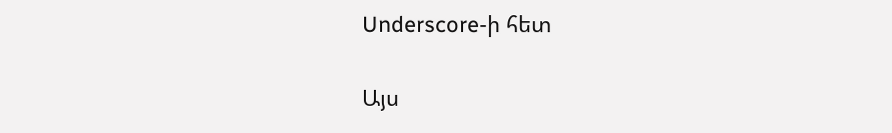Underscore-ի հետ

Այս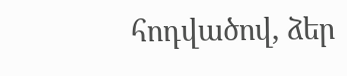հոդվածով, ձեր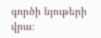գործի նյութերի վրա։